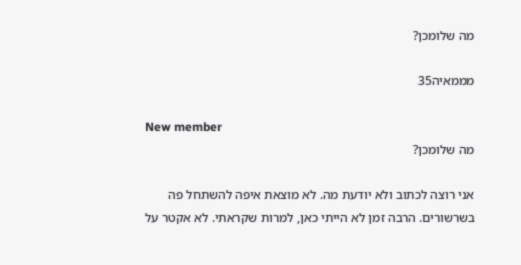מה שלומכן?

מממאיה35

New member
מה שלומכן?

אני רוצה לכתוב ולא יודעת מה. לא מוצאת איפה להשתחל פה בשרשורים. הרבה זמן לא הייתי כאן, למרות שקראתי. לא אקטר על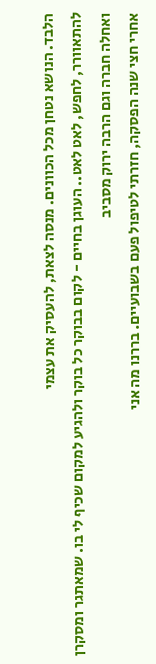הלבד. הנושא נטחן מכל הכוונים. מנסה לצאת, להעסיק את עצמי
להתאוורר, לחפש, לאט לאט.. העוגן בחיים - לקום בבוקר כל בוקר ולהגיע למקום שכיף לי בו. שמאתגר ומסקרן ואחלה חברה וגם הרבה ירוק מסביב
אחרי חצי שנה הפסקה, חזרתי לטיפול פעם בשבועיים. בררנו מה אני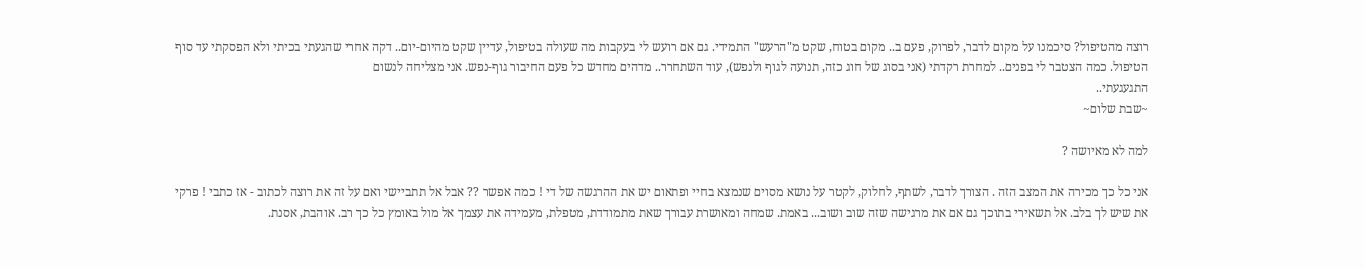רוצה מהטיפול? סיכמנו על מקום לדבר, לפרוק, פעם ב.. מקום בטוח, שקט מ"הרעש" התמידי. גם אם רועש לי בעקבות מה שעולה בטיפול, עדיין שקט מהיום-יום.. דקה אחרי שהגעתי בכיתי ולא הפסקתי עד סוף הטיפול. כמה הצטבר לי בפנים.. למחרת רקדתי (אני בסוג של חוג כזה, תנועה לגוף ולנפש), עוד השתחרר.. מדהים מחדש כל פעם החיבור גוף-נפש. אני מצליחה לנשום
התגעגעתי..
~שבת שלום~

למה לא מאיושה ?

אני כל כך מכירה את המצב הזה . הצורך לדבר, לשתף, לחלוק, לקטר על נושא מסוים שנמצא בחיי ופתאום יש את ההרגשה של די ! כמה אפשר ?? אבל אל תתביישי ואם על זה את רוצה לכתוב - אז כתבי ! פרקי את שיש לך בלב. אל תשאירי בתוכך גם אם את מרגישה שזה שוב ושוב... באמת. שמחה ומאושרת עבורך שאת מתמודדת, מטפלת, מעמידה את עצמך אל מול באומץ כל כך רב. אוהבת, אסנת.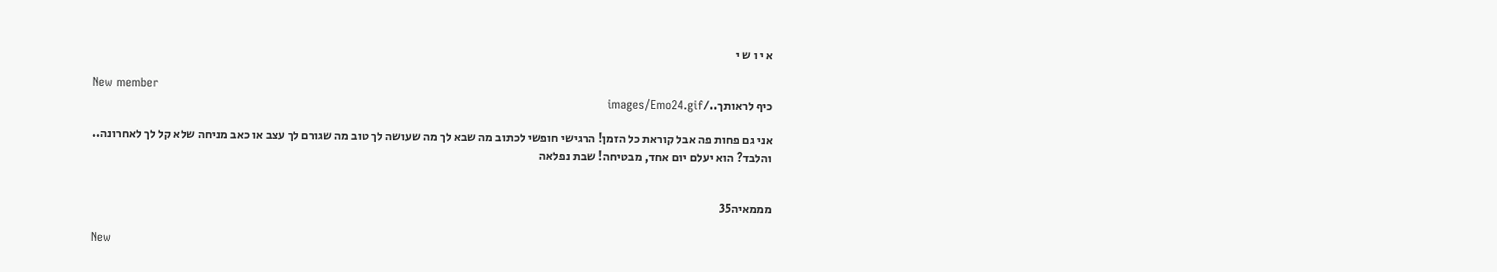א י ו ש י

New member
כיף לראותך../images/Emo24.gif

אני גם פחות פה אבל קוראת כל הזמן! הרגישי חופשי לכתוב מה שבא לך מה שעושה לך טוב מה שגורם לך עצב או כאב מניחה שלא קל לך לאחרונה..
והלבד? הוא יעלם יום אחד, מבטיחה! שבת נפלאה


מממאיה35

New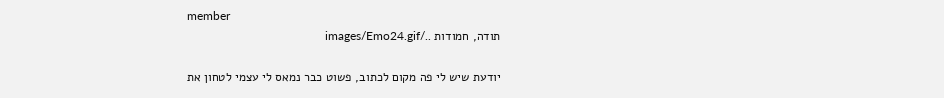member
תודה, חמודות ../images/Emo24.gif

יודעת שיש לי פה מקום לכתוב, פשוט כבר נמאס לי עצמי לטחון את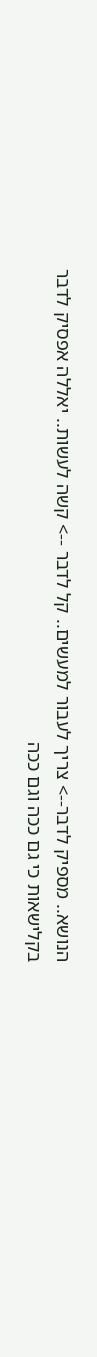הנושא.. מספיק לדבר--> צריך לעבור למעשים.. קל לדבר --> קשה לעשות.. יאללה אפסיק לדבר בקלישאות כי גם ככה וגם ככה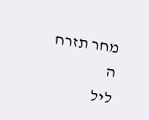מחר תזרח ה
ליל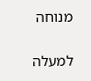מנוחה

למעלה